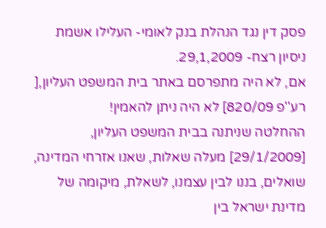פסק דין נגד הנהלת בנק לאומי- העלילו אשמת ניסיון רצח- 29,1,2009.
אם, לא היה מתפרסם באתר בית המשפט העליון,[ רע''פ 820/09] לא היה ניתן להאמין!
ההחלטה שניתנה בבית המשפט העליון, [29/1/2009] מעלה שאלות, שאנו אזרחי המדינה, שואלים, בננו לבין עצמנו, לשאלת, מיקומה של מדינת ישראל בין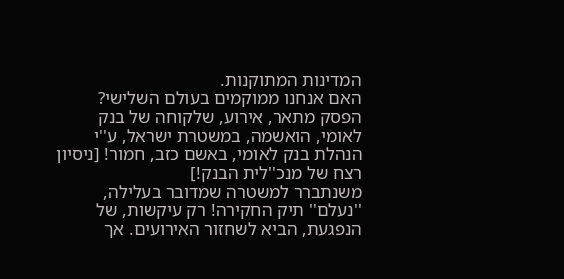המדינות המתוקנות.
האם אנחנו ממוקמים בעולם השלישי?
הפסק מתאר, אירוע, שלקוחה של בנק לאומי, הואשמה, במשטרת ישראל, ע''י הנהלת בנק לאומי, באשם כזב, חמור! [ניסיון רצח של מנכ''לית הבנק!]
משנתברר למשטרה שמדובר בעלילה, ''נעלם'' תיק החקירה! רק עיקשות, של הנפגעת, הביא לשחזור האירועים. אך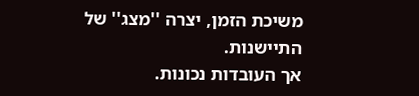משיכת הזמן, יצרה ''מצג'' של התיישנות.
אך העובדות נכונות.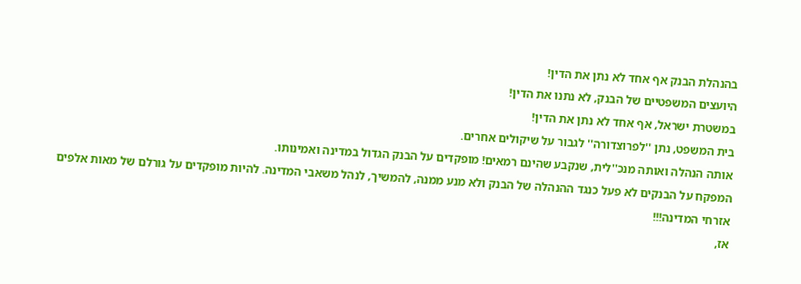בהנהלת הבנק אף אחד לא נתן את הדין!
היועצים המשפטיים של הבנק, לא נתנו את הדין!
במשטרת ישראל, אף אחד לא נתן את הדין!
בית המשפט, נתן ''לפרוצדורה'' לגבור על שיקולים אחרים.
אותה הנהלה ואותה מנכ''לית, שנקבע שהינם רמאים! מופקדים על הבנק הגדול במדינה ואמינותו.
המפקח על הבנקים לא פעל כנגד ההנהלה של הבנק ולא מנע ממנה, להמשיך, לנהל משאבי המדינה. להיות מופקדים על גורלם של מאות אלפים אזרחי המדינה!!!
אז,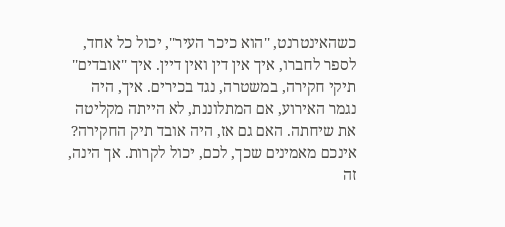כשהאינטרנט, ''הוא כיכר העיר'', יכול כל אחד, לספר לחברו, איך אין דין ואין דיין. איך ''אובדים'' תיקי חקירה, במשטרה, נגד בכירים. איך, היה נגמר האירוע, אם המתלוננת, לא הייתה מקליטה את שיחתה. האם גם אז, היה אובד תיק החקירה?
אינכם מאמינים שכך, לכם, יכול לקרות. אך הינה, זה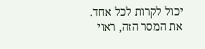יכול לקרות לכל אחד.
את המסר הזה, ראוי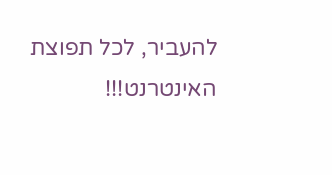להעביר, לכל תפוצת האינטרנט!!!